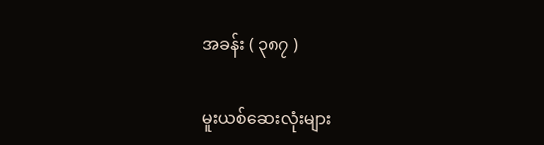အခန်း ( ၃၈၇ )

မူးယစ်ဆေးလုံးများ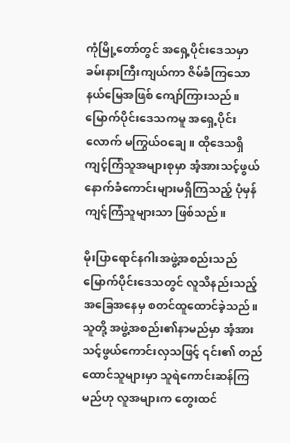ကုံမြို့တော်တွင် အရှေ့ပိုင်းဒေသမှာ ခမ်းနားကြီးကျယ်ကာ ဇိမ်ခံကြသော နယ်မြေအဖြစ် ကျော်ကြားသည်။ မြောက်ပိုင်းဒေသကမူ အရှေ့ပိုင်းလောက် မကြွယ်ဝချေ။ ထိုဒေသရှိ ကျင့်ကြံသူအများစုမှာ အံ့အားသင့်ဖွယ်နောက်ခံကောင်းများမရှိကြသည့် ပုံမှန်ကျင့်ကြံသူများသာ ဖြစ်သည်။

မိုးပြာရောင်နဂါးအဖွဲ့အစည်းသည် မြောက်ပိုင်းဒေသတွင် လူသိနည်းသည့် အခြေအနေမှ စတင်ထူထောင်ခဲ့သည်။ သူတို့ အဖွဲ့အစည်း၏နာမည်မှာ အံ့အားသင့်ဖွယ်ကောင်းလှသဖြင့် ၎င်း၏ တည်ထောင်သူများမှာ သူရဲကောင်းဆန်ကြမည်ဟု လူအများက တွေးထင်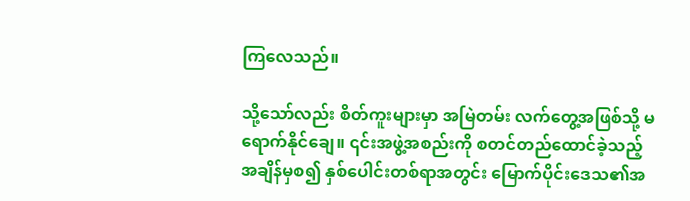ကြလေသည်။

သို့သော်လည်း စိတ်ကူးများမှာ အမြဲတမ်း လက်တွေ့အဖြစ်သို့ မရောက်နိုင်ချေ။ ၎င်းအဖွဲ့အစည်းကို စတင်တည်ထောင်ခဲ့သည့်အချိန်မှစ၍ နှစ်ပေါင်းတစ်ရာအတွင်း မြောက်ပိုင်းဒေသ၏အ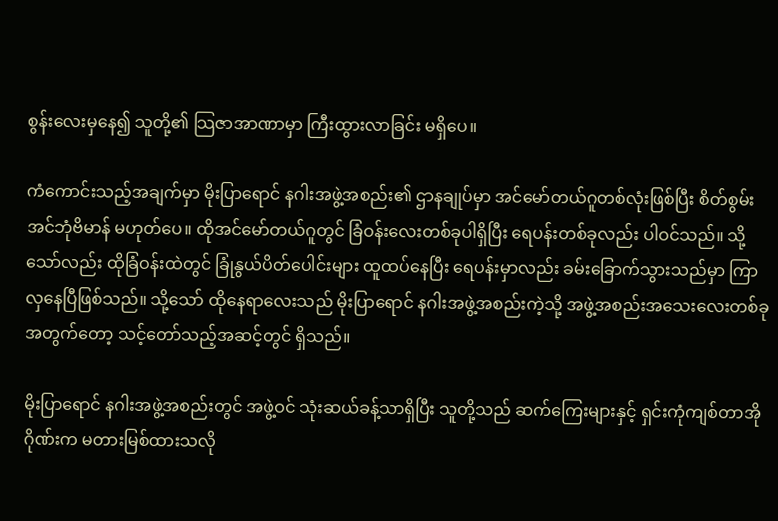စွန်းလေးမှနေ၍ သူတို့၏ သြဇာအာဏာမှာ ကြီးထွားလာခြင်း မရှိပေ။

ကံကောင်းသည့်အချက်မှာ မိုးပြာရောင် နဂါးအဖွဲ့အစည်း၏ ဌာနချုပ်မှာ အင်မော်တယ်ဂူတစ်လုံးဖြစ်ပြီး စိတ်စွမ်းအင်ဘုံဗိမာန် မဟုတ်ပေ။ ထိုအင်မော်တယ်ဂူတွင် ခြံဝန်းလေးတစ်ခုပါရှိပြီး ရေပန်းတစ်ခုလည်း ပါဝင်သည်။ သို့သော်လည်း ထိုခြံဝန်းထဲတွင် ခြုံနွယ်ပိတ်ပေါင်းများ ထူထပ်နေပြီး ရေပန်းမှာလည်း ခမ်းခြောက်သွားသည်မှာ ကြာလှနေပြီဖြစ်သည်။ သို့သော် ထိုနေရာလေးသည် မိုးပြာရောင် နဂါးအဖွဲ့အစည်းကဲ့သို့ အဖွဲ့အစည်းအသေးလေးတစ်ခုအတွက်တော့ သင့်တော်သည့်အဆင့်တွင် ရှိသည်။

မိုးပြာရောင် နဂါးအဖွဲ့အစည်းတွင် အဖွဲ့ဝင် သုံးဆယ်ခန့်သာရှိပြီး သူတို့သည် ဆက်ကြေးများနှင့် ရှင်းကုံကျစ်တာအိုဂိုဏ်းက မတားမြစ်ထားသလို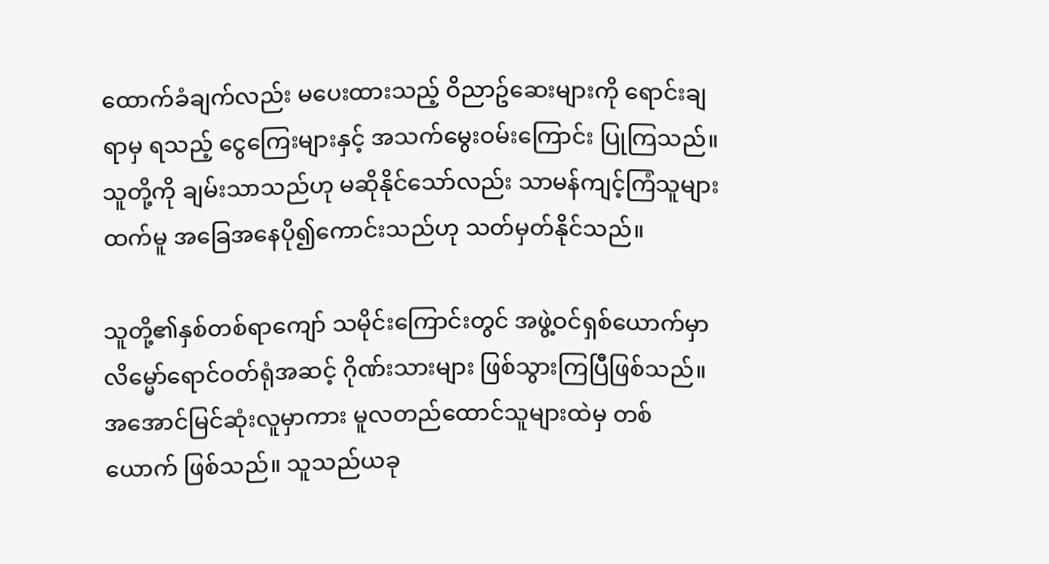ထောက်ခံချက်လည်း မပေးထားသည့် ဝိညာဥ်ဆေးများကို ရောင်းချရာမှ ရသည့် ငွေကြေးများနှင့် အသက်မွေးဝမ်းကြောင်း ပြုကြသည်။ သူတို့ကို ချမ်းသာသည်ဟု မဆိုနိုင်သော်လည်း သာမန်ကျင့်ကြံသူများထက်မူ အခြေအနေပို၍ကောင်းသည်ဟု သတ်မှတ်နိုင်သည်။

သူတို့၏နှစ်တစ်ရာကျော် သမိုင်းကြောင်းတွင် အဖွဲ့ဝင်ရှစ်ယောက်မှာ လိမ္မော်ရောင်ဝတ်ရုံအဆင့် ဂိုဏ်းသားများ ဖြစ်သွားကြပြီဖြစ်သည်။ အအောင်မြင်ဆုံးလူမှာကား မူလတည်ထောင်သူများထဲမှ တစ်ယောက် ဖြစ်သည်။ သူသည်ယခု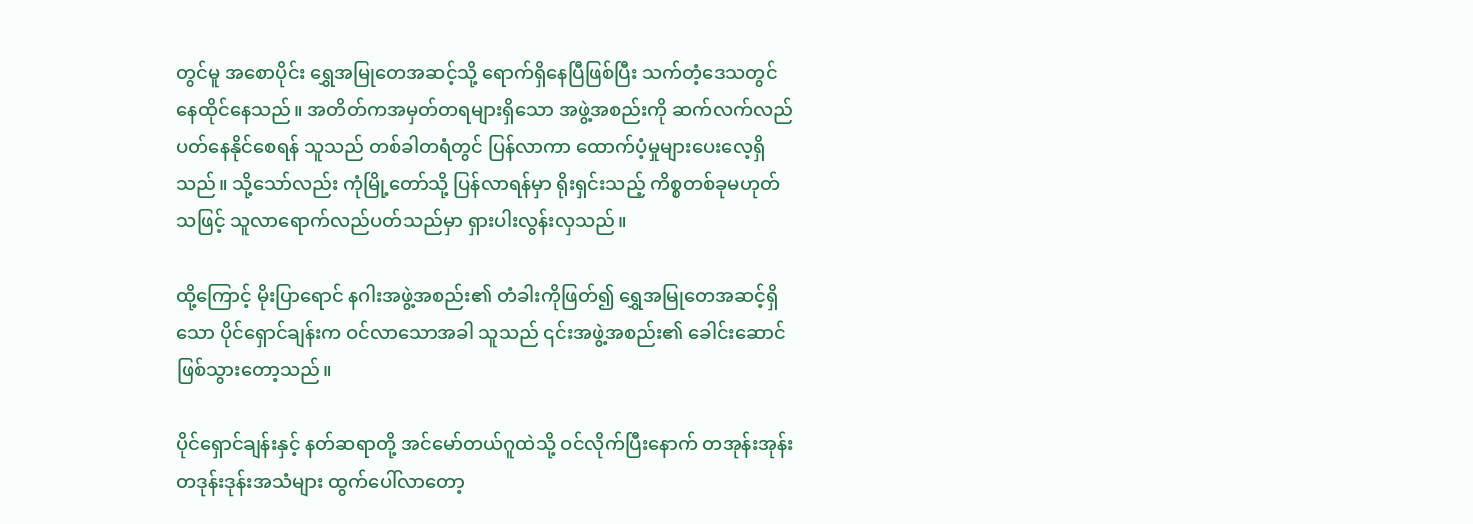တွင်မူ အစောပိုင်း ရွှေအမြုတေအဆင့်သို့ ရောက်ရှိနေပြီဖြစ်ပြီး သက်တံ့ဒေသတွင် နေထိုင်နေသည်။ အတိတ်ကအမှတ်တရများရှိသော အဖွဲ့အစည်းကို ဆက်လက်လည်ပတ်နေနိုင်စေရန် သူသည် တစ်ခါတရံတွင် ပြန်လာကာ ထောက်ပံ့မှုများပေးလေ့ရှိသည်။ သို့သော်လည်း ကုံမြို့တော်သို့ ပြန်လာရန်မှာ ရိုးရှင်းသည့် ကိစ္စတစ်ခုမဟုတ်သဖြင့် သူလာရောက်လည်ပတ်သည်မှာ ရှားပါးလွန်းလှသည်။

ထို့ကြောင့် မိုးပြာရောင် နဂါးအဖွဲ့အစည်း၏ တံခါးကိုဖြတ်၍ ရွှေအမြုတေအဆင့်ရှိသော ပိုင်ရှောင်ချန်းက ဝင်လာသောအခါ သူသည် ၎င်းအဖွဲ့အစည်း၏ ခေါင်းဆောင်ဖြစ်သွားတော့သည်။

ပိုင်ရှောင်ချန်းနှင့် နတ်ဆရာတို့ အင်မော်တယ်ဂူထဲသို့ ဝင်လိုက်ပြီးနောက် တအုန်းအုန်း တဒုန်းဒုန်းအသံများ ထွက်ပေါ်လာတော့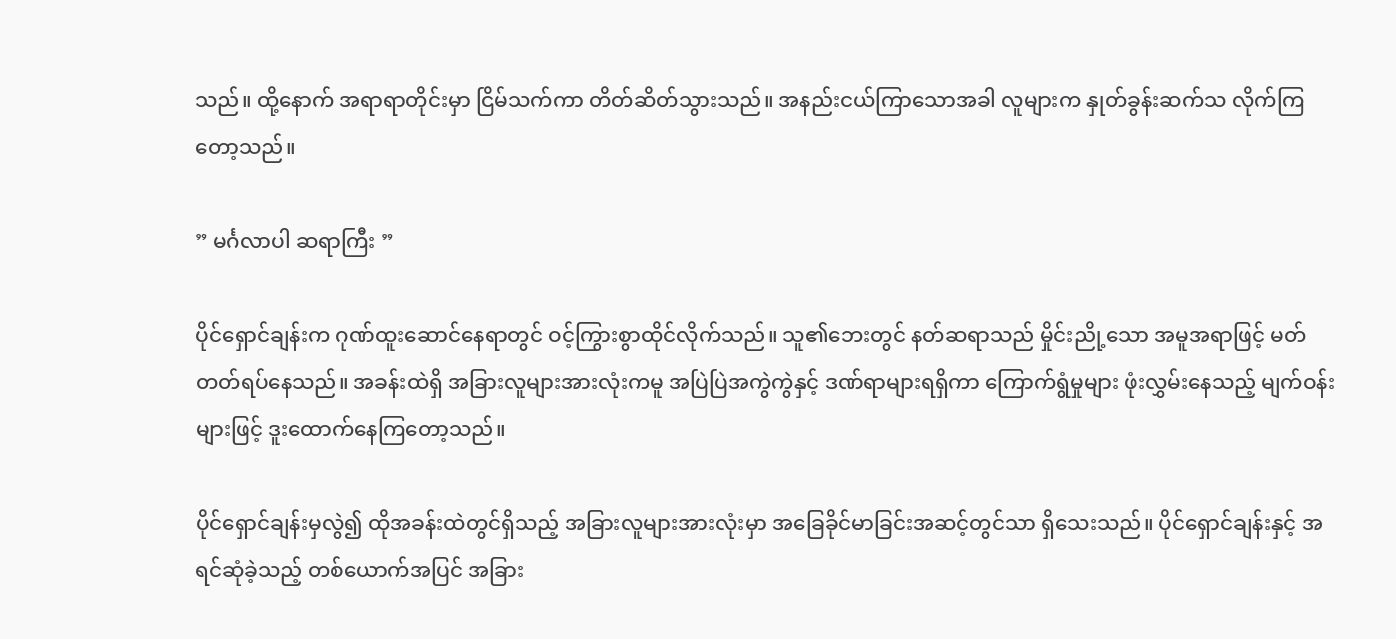သည်။ ထို့နောက် အရာရာတိုင်းမှာ ငြိမ်သက်ကာ တိတ်ဆိတ်သွားသည်။ အနည်းငယ်ကြာသောအခါ လူများက နှုတ်ခွန်းဆက်သ လိုက်ကြတော့သည်။

” မင်္ဂလာပါ ဆရာကြီး ”

ပိုင်ရှောင်ချန်းက ဂုဏ်ထူးဆောင်နေရာတွင် ဝင့်ကြွားစွာထိုင်လိုက်သည်။ သူ၏ဘေးတွင် နတ်ဆရာသည် မှိုင်းညို့သော အမူအရာဖြင့် မတ်တတ်ရပ်နေသည်။ အခန်းထဲရှိ အခြားလူများအားလုံးကမူ အပြဲပြဲအကွဲကွဲနှင့် ဒဏ်ရာများရရှိကာ ကြောက်ရွံမှုများ ဖုံးလွှမ်းနေသည့် မျက်ဝန်းများဖြင့် ဒူးထောက်နေကြတော့သည်။

ပိုင်ရှောင်ချန်းမှလွဲ၍ ထိုအခန်းထဲတွင်ရှိသည့် အခြားလူများအားလုံးမှာ အခြေခိုင်မာခြင်းအဆင့်တွင်သာ ရှိသေးသည်။ ပိုင်ရှောင်ချန်းနှင့် အရင်ဆုံခဲ့သည့် တစ်ယောက်အပြင် အခြား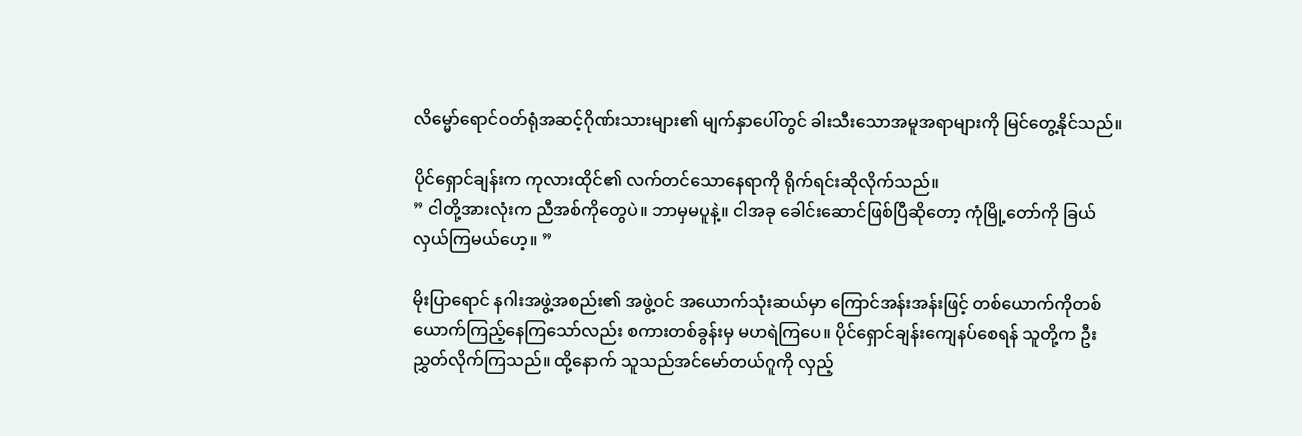လိမ္မော်ရောင်ဝတ်ရုံအဆင့်ဂိုဏ်းသားများ၏ မျက်နှာပေါ်တွင် ခါးသီးသောအမူအရာများကို မြင်တွေ့နိုင်သည်။

ပိုင်ရှောင်ချန်းက ကုလားထိုင်၏ လက်တင်သောနေရာကို ရိုက်ရင်းဆိုလိုက်သည်။
” ငါတို့အားလုံးက ညီအစ်ကိုတွေပဲ။ ဘာမှမပူနဲ့။ ငါအခု ခေါင်းဆောင်ဖြစ်ပြီဆိုတော့ ကုံမြို့တော်ကို ခြယ်လှယ်ကြမယ်ဟေ့။ ”

မိုးပြာရောင် နဂါးအဖွဲ့အစည်း၏ အဖွဲ့ဝင် အယောက်သုံးဆယ်မှာ ကြောင်အန်းအန်းဖြင့် တစ်ယောက်ကိုတစ်ယောက်ကြည့်နေကြသော်လည်း စကားတစ်ခွန်းမှ မဟရဲကြပေ။ ပိုင်ရှောင်ချန်းကျေနပ်စေရန် သူတို့က ဦးညွှတ်လိုက်ကြသည်။ ထို့နောက် သူသည်အင်မော်တယ်ဂူကို လှည့်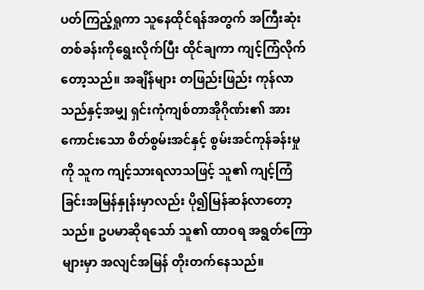ပတ်ကြည့်ရှုကာ သူနေထိုင်ရန်အတွက် အကြီးဆုံးတစ်ခန်းကိုရွေးလိုက်ပြီး ထိုင်ချကာ ကျင့်ကြံလိုက်တော့သည်။ အချိန်များ တဖြည်းဖြည်း ကုန်လာသည်နှင့်အမျှ ရှင်းကုံကျစ်တာအိုဂိုဏ်း၏ အားကောင်းသော စိတ်စွမ်းအင်နှင့် စွမ်းအင်ကုန်ခန်းမှုကို သူက ကျင့်သားရလာသဖြင့် သူ၏ ကျင့်ကြံခြင်းအမြန်နှုန်းမှာလည်း ပို၍မြန်ဆန်လာတော့သည်။ ဥပမာဆိုရသော် သူ၏ ထာဝရ အရွတ်ကြောများမှာ အလျင်အမြန် တိုးတက်နေသည်။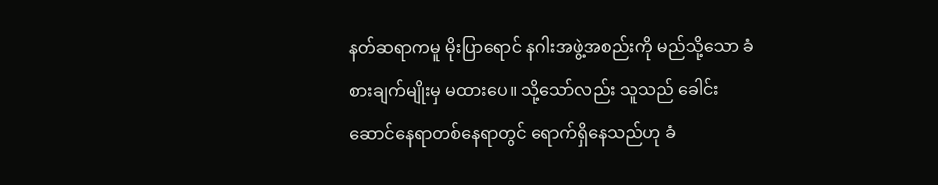နတ်ဆရာကမူ မိုးပြာရောင် နဂါးအဖွဲ့အစည်းကို မည်သို့သော ခံစားချက်မျိုးမှ မထားပေ။ သို့သော်လည်း သူသည် ခေါင်းဆောင်နေရာတစ်နေရာတွင် ရောက်ရှိနေသည်ဟု ခံ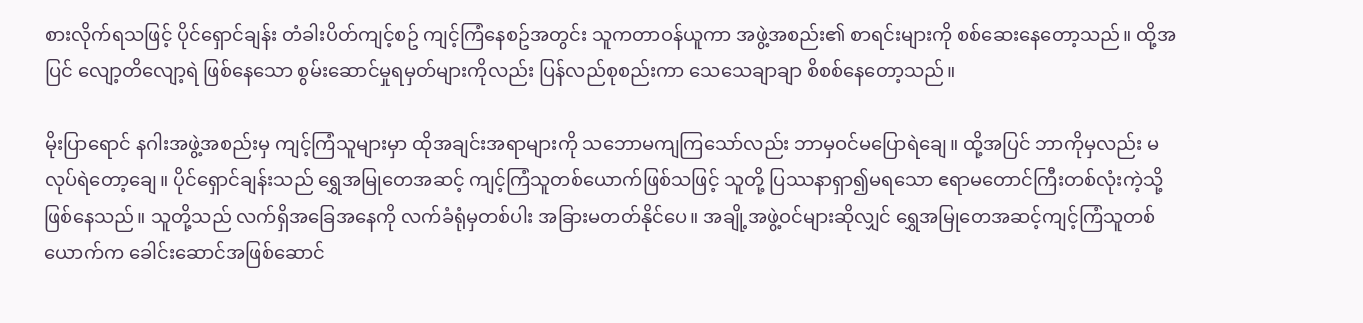စားလိုက်ရသဖြင့် ပိုင်ရှောင်ချန်း တံခါးပိတ်ကျင့်စဥ် ကျင့်ကြံနေစဥ်အတွင်း သူကတာဝန်ယူကာ အဖွဲ့အစည်း၏ စာရင်းများကို စစ်ဆေးနေတော့သည်။ ထို့အပြင် လျော့တိလျော့ရဲ ဖြစ်နေသော စွမ်းဆောင်မှုရမှတ်များကိုလည်း ပြန်လည်စုစည်းကာ သေသေချာချာ စိစစ်နေတော့သည်။

မိုးပြာရောင် နဂါးအဖွဲ့အစည်းမှ ကျင့်ကြံသူများမှာ ထိုအချင်းအရာများကို သဘောမကျကြသော်လည်း ဘာမှဝင်မပြောရဲချေ။ ထို့အပြင် ဘာကိုမှလည်း မလုပ်ရဲတော့ချေ။ ပိုင်ရှောင်ချန်းသည် ရွှေအမြုတေအဆင့် ကျင့်ကြံသူတစ်ယောက်ဖြစ်သဖြင့် သူတို့ ပြဿနာရှာ၍မရသော ဧရာမတောင်ကြီးတစ်လုံးကဲ့သို့ ဖြစ်နေသည်။ သူတို့သည် လက်ရှိအခြေအနေကို လက်ခံရုံမှတစ်ပါး အခြားမတတ်နိုင်ပေ။ အချို့အဖွဲ့ဝင်များဆိုလျှင် ရွှေအမြုတေအဆင့်ကျင့်ကြံသူတစ်ယောက်က ခေါင်းဆောင်အဖြစ်ဆောင်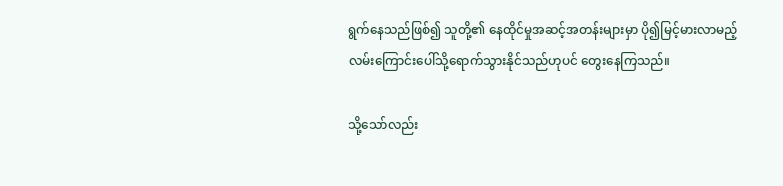ရွက်နေသည်ဖြစ်၍ သူတို့၏ နေထိုင်မှုအဆင့်အတန်းများမှာ ပို၍မြင့်မားလာမည့် လမ်းကြောင်းပေါ်သို့ရောက်သွားနိုင်သည်ဟုပင် တွေးနေကြသည်။

သို့သော်လည်း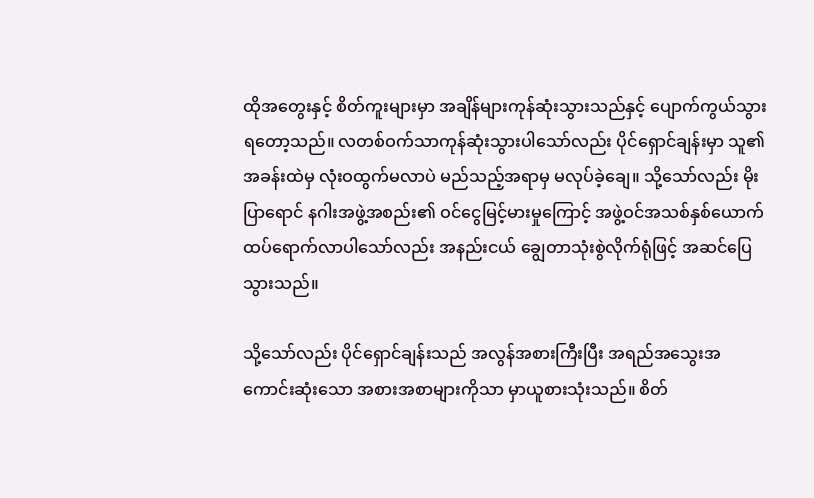ထိုအတွေးနှင့် စိတ်ကူးများမှာ အချိန်များကုန်ဆုံးသွားသည်နှင့် ပျောက်ကွယ်သွားရတော့သည်။ လတစ်ဝက်သာကုန်ဆုံးသွားပါသော်လည်း ပိုင်ရှောင်ချန်းမှာ သူ၏ အခန်းထဲမှ လုံးဝထွက်မလာပဲ မည်သည့်အရာမှ မလုပ်ခဲ့ချေ။ သို့သော်လည်း မိုးပြာရောင် နဂါးအဖွဲ့အစည်း၏ ဝင်ငွေမြင့်မားမှုကြောင့် အဖွဲ့ဝင်အသစ်နှစ်ယောက် ထပ်ရောက်လာပါသော်လည်း အနည်းငယ် ချွေတာသုံးစွဲလိုက်ရုံဖြင့် အဆင်ပြေသွားသည်။

သို့သော်လည်း ပိုင်ရှောင်ချန်းသည် အလွန်အစားကြီးပြီး အရည်အသွေးအကောင်းဆုံးသော အစားအစာများကိုသာ မှာယူစားသုံးသည်။ စိတ်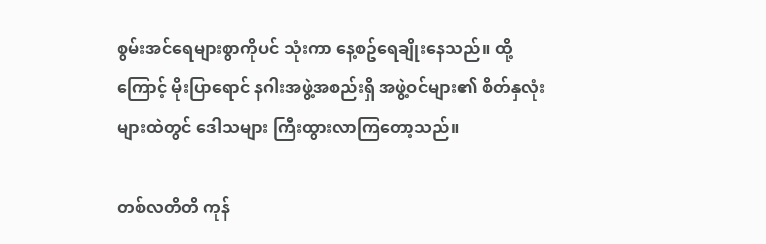စွမ်းအင်ရေများစွာကိုပင် သုံးကာ နေ့စဥ်ရေချိုးနေသည်။ ထို့ကြောင့် မိုးပြာရောင် နဂါးအဖွဲ့အစည်းရှိ အဖွဲ့ဝင်များ၏ စိတ်နှလုံးများထဲတွင် ဒေါသများ ကြီးထွားလာကြတော့သည်။

တစ်လတိတိ ကုန်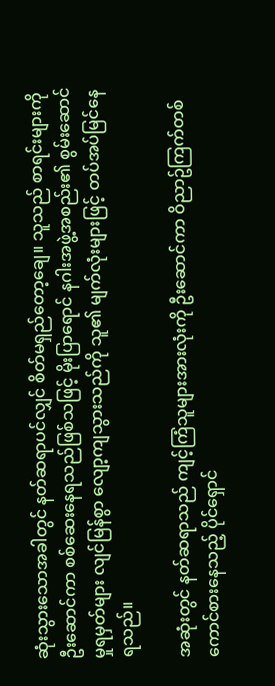ဆုံးသွားသောအခါတွင် နတ်ဆရာပင်လျှင် စိတ်မရှည်တော့ချေ။ သူသည် စာရင်းများကို ဦးဆောင်ကာ စစ်ဆေးနေရသည်ဖြစ်သဖြင့် မိုးပြာရောင် နဂါးအဖွဲ့အစည်း၏ စွမ်းဆောင်မှုရမှတ်များ လျင်မြန်စွာ လျော့ကျသွားသည်ကို သူ၏ မျက်လုံးများဖြင့် တပ်အပ်မြင်နေရသည်။

အဆုံးတွင် နတ်ဆရာသည် ကျင့်ကြံသူများအားလုံးကို ဦးဆောင်ကာ ဝိညာဥ်ကြက်တစ်ကောင်စားနေသည့် ပိုင်ရှောင်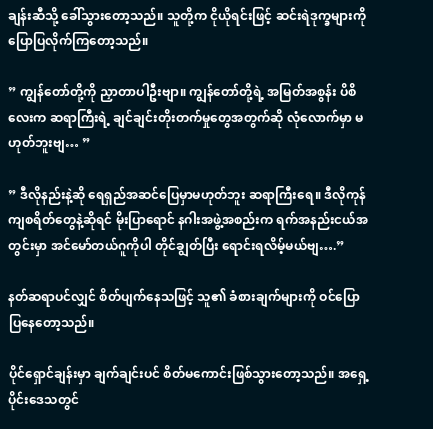ချန်းဆီသို့ ခေါ်သွားတော့သည်။ သူတို့က ငိုယိုရင်းဖြင့် ဆင်းရဲဒုက္ခများကို ပြောပြလိုက်ကြတော့သည်။

” ကျွန်တော်တို့ကို ညှာတာပါဦးဗျာ။ ကျွန်တော်တို့ရဲ့ အမြတ်အစွန်း ပိစိလေးက ဆရာကြီးရဲ့ ချင်ချင်းတိုးတက်မှုတွေအတွက်ဆို လုံလောက်မှာ မဟုတ်ဘူးဗျ… ”

” ဒီလိုနည်းနဲ့ဆို ရေရှည်အဆင်ပြေမှာမဟုတ်ဘူး ဆရာကြီးရေ။ ဒီလိုကုန်ကျစရိတ်တွေနဲ့ဆိုရင် မိုးပြာရောင် နဂါးအဖွဲ့အစည်းက ရက်အနည်းငယ်အတွင်းမှာ အင်မော်တယ်ဂူကိုပါ တိုင်ချွတ်ပြီး ရောင်းရလိမ့်မယ်ဗျ….”

နတ်ဆရာပင်လျှင် စိတ်ပျက်နေသဖြင့် သူ၏ ခံစားချက်များကို ဝင်ပြောပြနေတော့သည်။

ပိုင်ရှောင်ချန်းမှာ ချက်ချင်းပင် စိတ်မကောင်းဖြစ်သွားတော့သည်။ အရှေ့ပိုင်းဒေသတွင်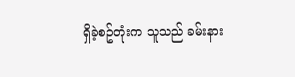ရှိခဲ့စဥ်တုံးက သူသည် ခမ်းနား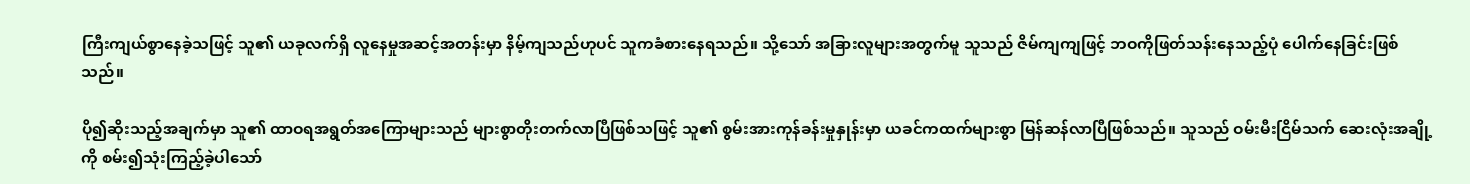ကြီးကျယ်စွာနေခဲ့သဖြင့် သူ၏ ယခုလက်ရှိ လူနေမှုအဆင့်အတန်းမှာ နိမ့်ကျသည်ဟုပင် သူကခံစားနေရသည်။ သို့သော် အခြားလူများအတွက်မူ သူသည် ဇိမ်ကျကျဖြင့် ဘဝကိုဖြတ်သန်းနေသည့်ပုံ ပေါက်နေခြင်းဖြစ်သည်။

ပို၍ဆိုးသည့်အချက်မှာ သူ၏ ထာဝရအရွတ်အကြောများသည် များစွာတိုးတက်လာပြီဖြစ်သဖြင့် သူ၏ စွမ်းအားကုန်ခန်းမှုနှုန်းမှာ ယခင်ကထက်များစွာ မြန်ဆန်လာပြီဖြစ်သည်။ သူသည် ဝမ်းမီးငြိမ်သက် ဆေးလုံးအချို့ကို စမ်း၍သုံးကြည့်ခဲ့ပါသော်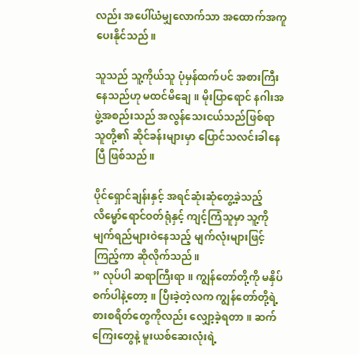လည်း အပေါ်ယံမျှလောက်သာ အထောက်အကူ ပေးနိုင်သည်။

သူသည် သူ့ကိုယ်သူ ပုံမှန်ထက်ပင် အစားကြီးနေသည်ဟု မထင်မိချေ။ မိုးပြာရောင် နဂါးအဖွဲ့အစည်းသည် အလွန်သေးငယ်သည်ဖြစ်ရာ သူတို့၏ ဆိုင်ခန်းများမှာ ပြောင်သလင်းခါနေပြီ ဖြစ်သည်။

ပိုင်ရှောင်ချန်းနှင့် အရင်ဆုံးဆုံတွေ့ခဲ့သည့် လိမ္မော်ရောင်ဝတ်ရုံနှင့် ကျင့်ကြံသူမှာ သူ့ကိုမျက်ရည်များဝဲနေသည့် မျက်လုံးများဖြင့်ကြည့်ကာ ဆိုလိုက်သည်။
” လုပ်ပါ ဆရာကြီးရာ။ ကျွန်တော်တို့ကို မနှိပ်စက်ပါနဲ့တော့။ ပြီးခဲ့တဲ့လက ကျွန်တော်တို့ရဲ့စားစရိတ်တွေကိုလည်း လျှော့ခဲ့ရတာ။ ဆက်ကြေးတွေနဲ့ မူးယစ်ဆေးလုံးရဲ့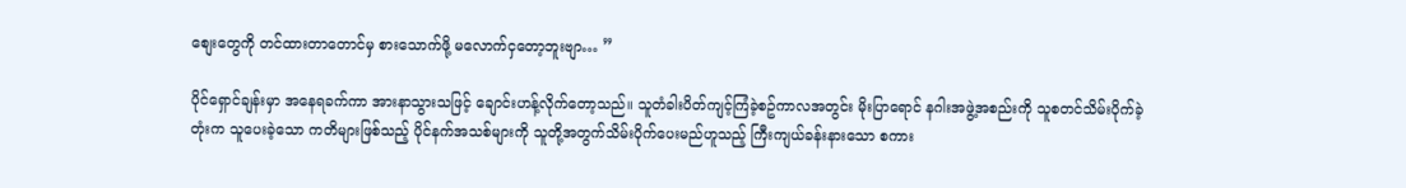စျေးတွေကို တင်ထားတာတောင်မှ စားသောက်ဖို့ မလောက်ငှတော့ဘူးဗျာ… ”

ပိုင်ရှောင်ချန်းမှာ အနေရခက်ကာ အားနာသွားသဖြင့် ချောင်းဟန့်လိုက်တော့သည်။ သူတံခါးပိတ်ကျင့်ကြံခဲ့စဥ်ကာလအတွင်း မိုးပြာရောင် နဂါးအဖွဲ့အစည်းကို သူစတင်သိမ်းပိုက်ခဲ့တုံးက သူပေးခဲ့သော ကတိများဖြစ်သည့် ပိုင်နက်အသစ်များကို သူတို့အတွက်သိမ်းပိုက်ပေးမည်ဟူသည့် ကြီးကျယ်ခန်းနားသော စကား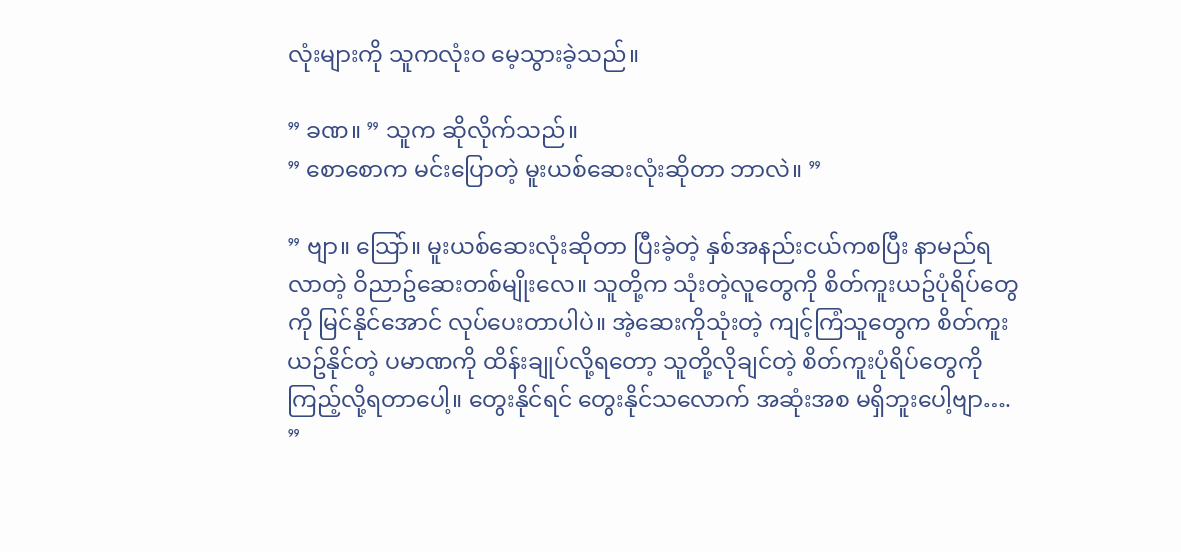လုံးများကို သူကလုံးဝ မေ့သွားခဲ့သည်။

” ခဏ။ ” သူက ဆိုလိုက်သည်။
” စောစောက မင်းပြောတဲ့ မူးယစ်ဆေးလုံးဆိုတာ ဘာလဲ။ ”

” ဗျာ။ သြော်။ မူးယစ်ဆေးလုံးဆိုတာ ပြီးခဲ့တဲ့ နှစ်အနည်းငယ်ကစပြီး နာမည်ရလာတဲ့ ဝိညာဥ်ဆေးတစ်မျိုးလေ။ သူတို့က သုံးတဲ့လူတွေကို စိတ်ကူးယဥ်ပုံရိပ်တွေကို မြင်နိုင်အောင် လုပ်ပေးတာပါပဲ။ အဲ့ဆေးကိုသုံးတဲ့ ကျင့်ကြံသူတွေက စိတ်ကူးယဥ်နိုင်တဲ့ ပမာဏကို ထိန်းချုပ်လို့ရတော့ သူတို့လိုချင်တဲ့ စိတ်ကူးပုံရိပ်တွေကို ကြည့်လို့ရတာပေါ့။ တွေးနိုင်ရင် တွေးနိုင်သလောက် အဆုံးအစ မရှိဘူးပေါ့ဗျာ…. ”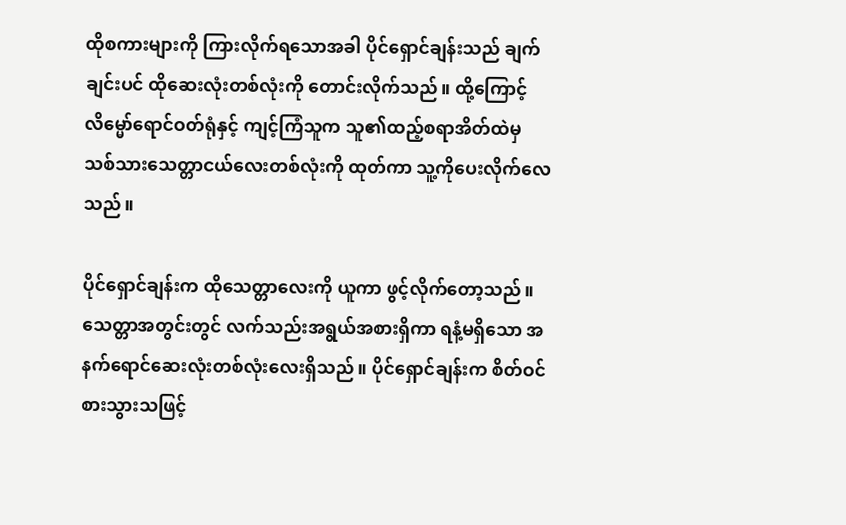ထိုစကားများကို ကြားလိုက်ရသောအခါ ပိုင်ရှောင်ချန်းသည် ချက်ချင်းပင် ထိုဆေးလုံးတစ်လုံးကို တောင်းလိုက်သည်။ ထို့ကြောင့် လိမ္မော်ရောင်ဝတ်ရုံနှင့် ကျင့်ကြံသူက သူ၏ထည့်စရာအိတ်ထဲမှ သစ်သားသေတ္တာငယ်လေးတစ်လုံးကို ထုတ်ကာ သူ့ကိုပေးလိုက်လေသည်။

ပိုင်ရှောင်ချန်းက ထိုသေတ္တာလေးကို ယူကာ ဖွင့်လိုက်တော့သည်။ သေတ္တာအတွင်းတွင် လက်သည်းအရွယ်အစားရှိကာ ရနံ့မရှိသော အနက်ရောင်ဆေးလုံးတစ်လုံးလေးရှိသည်။ ပိုင်ရှောင်ချန်းက စိတ်ဝင်စားသွားသဖြင့်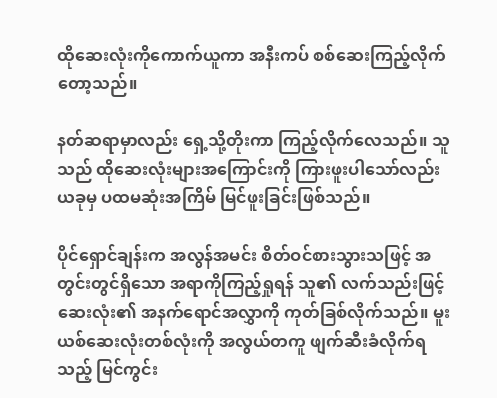ထိုဆေးလုံးကိုကောက်ယူကာ အနီးကပ် စစ်ဆေးကြည့်လိုက်တော့သည်။

နတ်ဆရာမှာလည်း ရှေ့သို့တိုးကာ ကြည့်လိုက်လေသည်။ သူသည် ထိုဆေးလုံးများအကြောင်းကို ကြားဖူးပါသော်လည်း ယခုမှ ပထမဆုံးအကြိမ် မြင်ဖူးခြင်းဖြစ်သည်။

ပိုင်ရှောင်ချန်းက အလွန်အမင်း စိတ်ဝင်စားသွားသဖြင့် အတွင်းတွင်ရှိသော အရာကိုကြည့်ရှုရန် သူ၏ လက်သည်းဖြင့် ဆေးလုံး၏ အနက်ရောင်အလွှာကို ကုတ်ခြစ်လိုက်သည်။ မူးယစ်ဆေးလုံးတစ်လုံးကို အလွယ်တကူ ဖျက်ဆီးခံလိုက်ရသည့် မြင်ကွင်း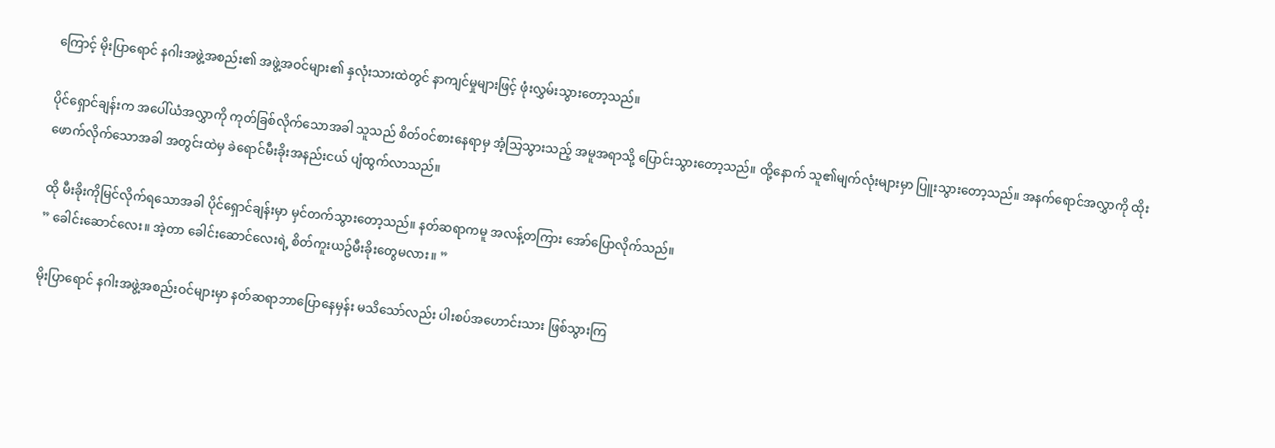ကြောင့် မိုးပြာရောင် နဂါးအဖွဲ့အစည်း၏ အဖွဲ့အဝင်များ၏ နှလုံးသားထဲတွင် နာကျင်မှုများဖြင့် ဖုံးလွှမ်းသွားတော့သည်။

ပိုင်ရှောင်ချန်းက အပေါ်ယံအလွှာကို ကုတ်ခြစ်လိုက်သောအခါ သူသည် စိတ်ဝင်စားနေရာမှ အံ့သြသွားသည့် အမူအရာသို့ ပြောင်းသွားတော့သည်။ ထို့နောက် သူ၏မျက်လုံးများမှာ ပြူးသွားတော့သည်။ အနက်ရောင်အလွှာကို ထိုးဖောက်လိုက်သောအခါ အတွင်းထဲမှ ခဲရောင်မီးခိုးအနည်းငယ် ပျံထွက်လာသည်။

ထို မီးခိုးကိုမြင်လိုက်ရသောအခါ ပိုင်ရှောင်ချန်းမှာ မှင်တက်သွားတော့သည်။ နတ်ဆရာကမူ အလန့်တကြား အော်ပြောလိုက်သည်။
” ခေါင်းဆောင်လေး။ အဲ့တာ ခေါင်းဆောင်လေးရဲ့ စိတ်ကူးယဥ်မီးခိုးတွေမလား။ ”

မိုးပြာရောင် နဂါးအဖွဲ့အစည်းဝင်များမှာ နတ်ဆရာဘာပြောနေမှန်း မသိသော်လည်း ပါးစပ်အဟောင်းသား ဖြစ်သွားကြ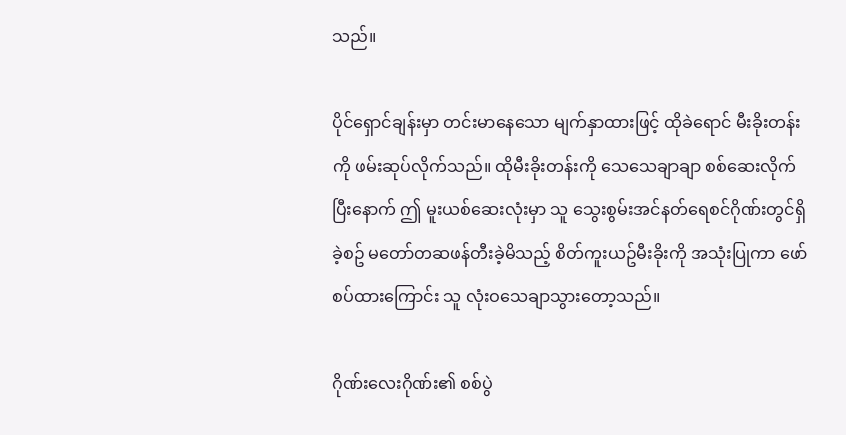သည်။

ပိုင်ရှောင်ချန်းမှာ တင်းမာနေသော မျက်နှာထားဖြင့် ထိုခဲရောင် မီးခိုးတန်းကို ဖမ်းဆုပ်လိုက်သည်။ ထိုမီးခိုးတန်းကို သေသေချာချာ စစ်ဆေးလိုက်ပြီးနောက် ဤ မူးယစ်ဆေးလုံးမှာ သူ သွေးစွမ်းအင်နတ်ရေစင်ဂိုဏ်းတွင်ရှိခဲ့စဥ် မတော်တဆဖန်တီးခဲ့မိသည့် စိတ်ကူးယဥ်မီးခိုးကို အသုံးပြုကာ ဖော်စပ်ထားကြောင်း သူ လုံးဝသေချာသွားတော့သည်။

ဂိုဏ်းလေးဂိုဏ်း၏ စစ်ပွဲ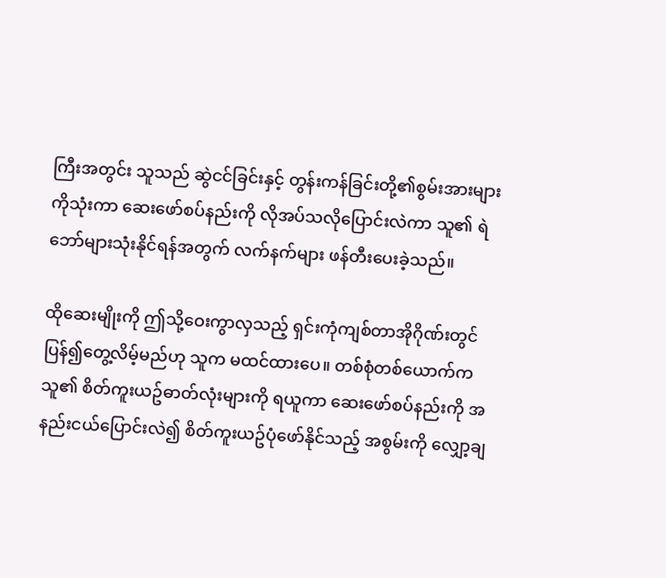ကြီးအတွင်း သူသည် ဆွဲငင်ခြင်းနှင့် တွန်းကန်ခြင်းတို့၏စွမ်းအားများကိုသုံးကာ ဆေးဖော်စပ်နည်းကို လိုအပ်သလိုပြောင်းလဲကာ သူ၏ ရဲဘော်များသုံးနိုင်ရန်အတွက် လက်နက်များ ဖန်တီးပေးခဲ့သည်။

ထိုဆေးမျိုးကို ဤသို့ဝေးကွာလှသည့် ရှင်းကုံကျစ်တာအိုဂိုဏ်းတွင် ပြန်၍တွေ့လိမ့်မည်ဟု သူက မထင်ထားပေ။ တစ်စုံတစ်ယောက်က သူ၏ စိတ်ကူးယဥ်ဓာတ်လုံးများကို ရယူကာ ဆေးဖော်စပ်နည်းကို အနည်းငယ်ပြောင်းလဲ၍ စိတ်ကူးယဥ်ပုံဖော်နိုင်သည့် အစွမ်းကို လျှော့ချ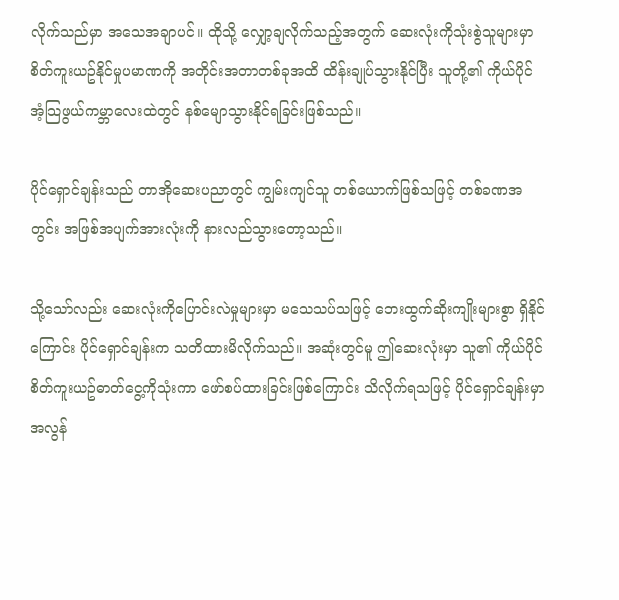လိုက်သည်မှာ အသေအချာပင်။ ထိုသို့ လျှော့ချလိုက်သည့်အတွက် ဆေးလုံးကိုသုံးစွဲသူများမှာ စိတ်ကူးယဥ်နိုင်မှုပမာဏကို အတိုင်းအတာတစ်ခုအထိ ထိန်းချုပ်သွားနိုင်ပြီး သူတို့၏ ကိုယ်ပိုင် အံ့သြဖွယ်ကမ္ဘာလေးထဲတွင် နစ်မျောသွားနိုင်ရခြင်းဖြစ်သည်။

ပိုင်ရှောင်ချန်းသည် တာအိုဆေးပညာတွင် ကျွမ်းကျင်သူ တစ်ယောက်ဖြစ်သဖြင့် တစ်ခဏအတွင်း အဖြစ်အပျက်အားလုံးကို နားလည်သွားတော့သည်။

သို့သော်လည်း ဆေးလုံးကိုပြောင်းလဲမှုများမှာ မသေသပ်သဖြင့် ဘေးထွက်ဆိုးကျိုးများစွာ ရှိနိုင်ကြောင်း ပိုင်ရှောင်ချန်းက သတိထားမိလိုက်သည်။ အဆုံးတွင်မူ ဤဆေးလုံးမှာ သူ၏ ကိုယ်ပိုင် စိတ်ကူးယဥ်ဓာတ်ငွေ့ကိုသုံးကာ ဖော်စပ်ထားခြင်းဖြစ်ကြောင်း သိလိုက်ရသဖြင့် ပိုင်ရှောင်ချန်းမှာ အလွန်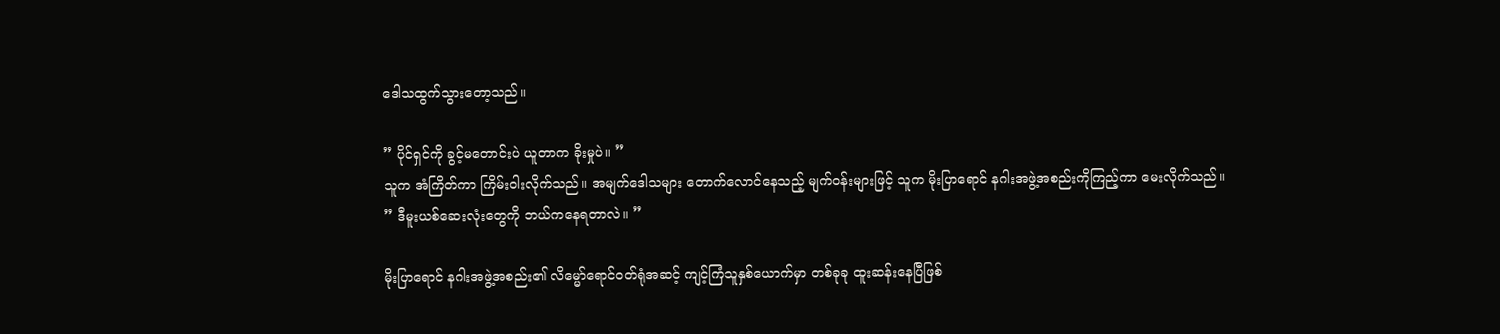ဒေါသထွက်သွားတော့သည်။

” ပိုင်ရှင်ကို ခွင့်မတောင်းပဲ ယူတာက ခိုးမှုပဲ။ ”
သူက အံကြိတ်ကာ ကြိမ်းဝါးလိုက်သည်။ အမျက်ဒေါသများ တောက်လောင်နေသည့် မျက်ဝန်းများဖြင့် သူက မိုးပြာရောင် နဂါးအဖွဲ့အစည်းကိုကြည့်ကာ မေးလိုက်သည်။
” ဒီမူးယစ်ဆေးလုံးတွေကို ဘယ်ကနေရတာလဲ။ ”

မိုးပြာရောင် နဂါးအဖွဲ့အစည်း၏ လိမ္မော်ရောင်ဝတ်ရုံအဆင့် ကျင့်ကြံသူနှစ်ယောက်မှာ တစ်ခုခု ထူးဆန်းနေပြီဖြစ်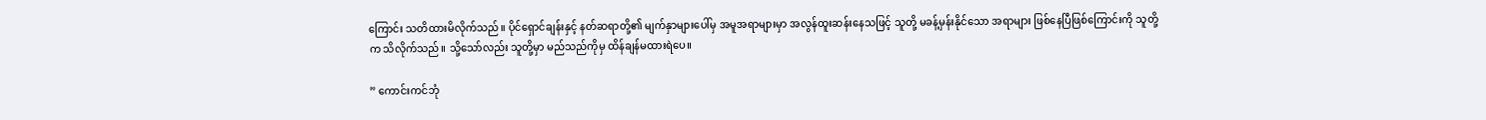ကြောင်း သတိထားမိလိုက်သည်။ ပိုင်ရှောင်ချန်းနှင့် နတ်ဆရာတို့၏ မျက်နှာများပေါ်မှ အမူအရာများမှာ အလွန်ထူးဆန်းနေသဖြင့် သူတို့ မခန့်မှန်းနိုင်သော အရာများ ဖြစ်နေပြီဖြစ်ကြောင်းကို သူတို့က သိလိုက်သည်။ သို့သော်လည်း သူတို့မှာ မည်သည်ကိုမှ ထိန်ချန်မထားရဲပေ။

” ကောင်းကင်ဘုံ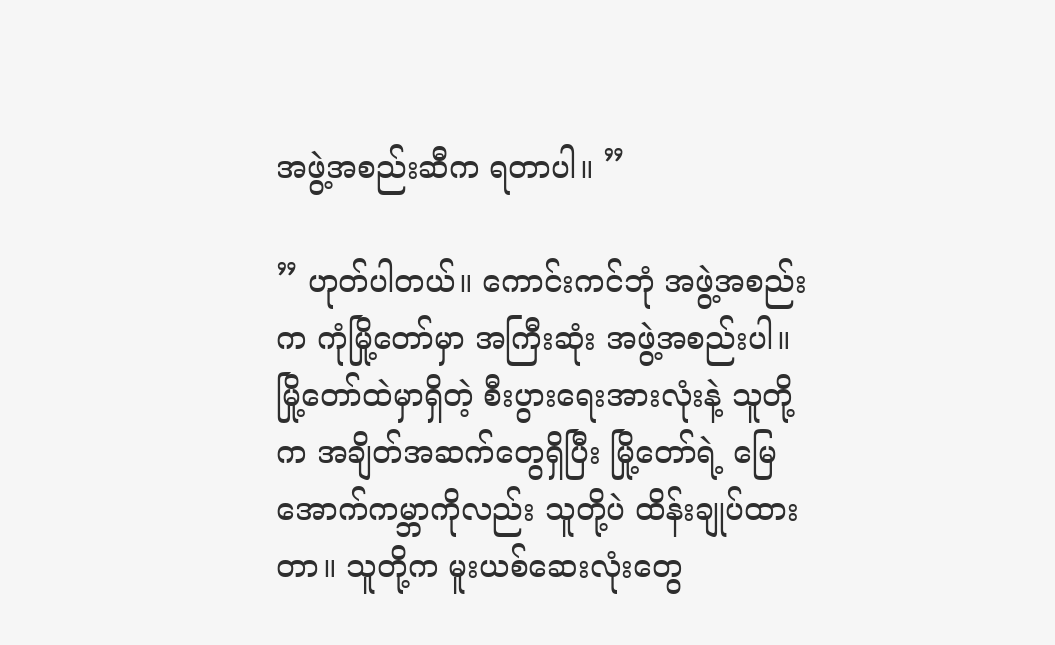အဖွဲ့အစည်းဆီက ရတာပါ။ ”

” ဟုတ်ပါတယ်။ ကောင်းကင်ဘုံ အဖွဲ့အစည်းက ကုံမြို့တော်မှာ အကြီးဆုံး အဖွဲ့အစည်းပါ။ မြို့တော်ထဲမှာရှိတဲ့ စီးပွားရေးအားလုံးနဲ့ သူတို့က အချိတ်အဆက်တွေရှိပြီး မြို့တော်ရဲ့ မြေအောက်ကမ္ဘာကိုလည်း သူတို့ပဲ ထိန်းချုပ်ထားတာ။ သူတို့က မူးယစ်ဆေးလုံးတွေ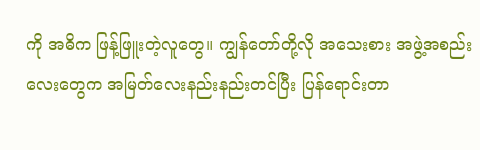ကို အဓိက ဖြန့်ဖြူးတဲ့လူတွေ။ ကျွန်တော်တို့လို အသေးစား အဖွဲ့အစည်းလေးတွေက အမြတ်လေးနည်းနည်းတင်ပြီး ပြန်ရောင်းတာ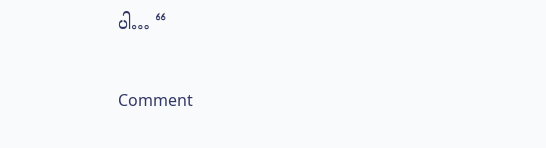ပါ… “


Comment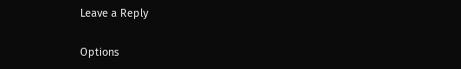Leave a Reply

Options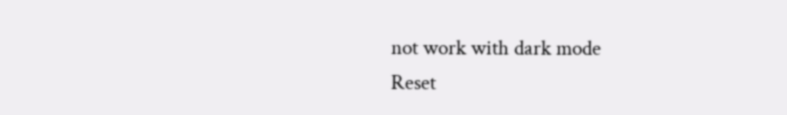not work with dark mode
Reset